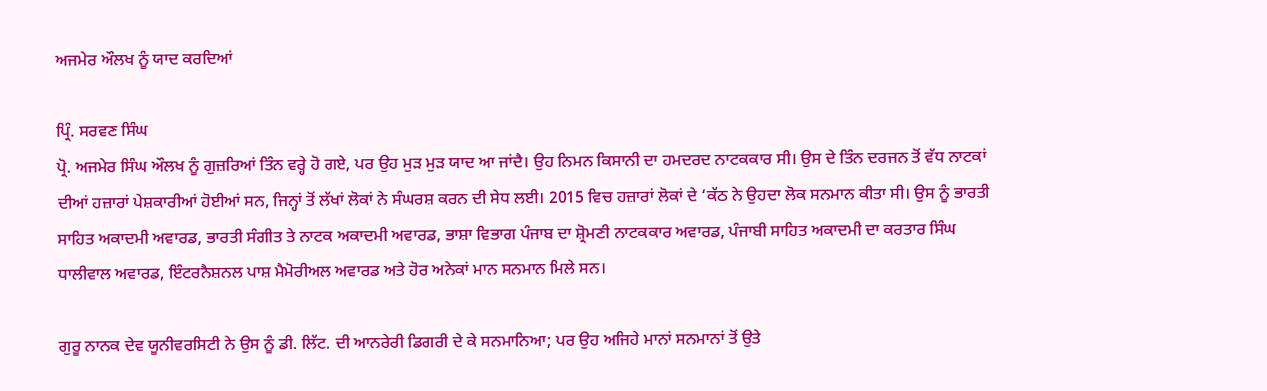ਅਜਮੇਰ ਔਲਖ ਨੂੰ ਯਾਦ ਕਰਦਿਆਂ

ਪ੍ਰਿੰ. ਸਰਵਣ ਸਿੰਘ
ਪ੍ਰੋ. ਅਜਮੇਰ ਸਿੰਘ ਔਲਖ ਨੂੰ ਗੁਜ਼ਰਿਆਂ ਤਿੰਨ ਵਰ੍ਹੇ ਹੋ ਗਏ, ਪਰ ਉਹ ਮੁੜ ਮੁੜ ਯਾਦ ਆ ਜਾਂਦੈ। ਉਹ ਨਿਮਨ ਕਿਸਾਨੀ ਦਾ ਹਮਦਰਦ ਨਾਟਕਕਾਰ ਸੀ। ਉਸ ਦੇ ਤਿੰਨ ਦਰਜਨ ਤੋਂ ਵੱਧ ਨਾਟਕਾਂ ਦੀਆਂ ਹਜ਼ਾਰਾਂ ਪੇਸ਼ਕਾਰੀਆਂ ਹੋਈਆਂ ਸਨ, ਜਿਨ੍ਹਾਂ ਤੋਂ ਲੱਖਾਂ ਲੋਕਾਂ ਨੇ ਸੰਘਰਸ਼ ਕਰਨ ਦੀ ਸੇਧ ਲਈ। 2015 ਵਿਚ ਹਜ਼ਾਰਾਂ ਲੋਕਾਂ ਦੇ ‘ਕੱਠ ਨੇ ਉਹਦਾ ਲੋਕ ਸਨਮਾਨ ਕੀਤਾ ਸੀ। ਉਸ ਨੂੰ ਭਾਰਤੀ ਸਾਹਿਤ ਅਕਾਦਮੀ ਅਵਾਰਡ, ਭਾਰਤੀ ਸੰਗੀਤ ਤੇ ਨਾਟਕ ਅਕਾਦਮੀ ਅਵਾਰਡ, ਭਾਸ਼ਾ ਵਿਭਾਗ ਪੰਜਾਬ ਦਾ ਸ਼੍ਰੋਮਣੀ ਨਾਟਕਕਾਰ ਅਵਾਰਡ, ਪੰਜਾਬੀ ਸਾਹਿਤ ਅਕਾਦਮੀ ਦਾ ਕਰਤਾਰ ਸਿੰਘ ਧਾਲੀਵਾਲ ਅਵਾਰਡ, ਇੰਟਰਨੈਸ਼ਨਲ ਪਾਸ਼ ਮੈਮੋਰੀਅਲ ਅਵਾਰਡ ਅਤੇ ਹੋਰ ਅਨੇਕਾਂ ਮਾਨ ਸਨਮਾਨ ਮਿਲੇ ਸਨ।

ਗੁਰੂ ਨਾਨਕ ਦੇਵ ਯੂਨੀਵਰਸਿਟੀ ਨੇ ਉਸ ਨੂੰ ਡੀ. ਲਿੱਟ. ਦੀ ਆਨਰੇਰੀ ਡਿਗਰੀ ਦੇ ਕੇ ਸਨਮਾਨਿਆ; ਪਰ ਉਹ ਅਜਿਹੇ ਮਾਨਾਂ ਸਨਮਾਨਾਂ ਤੋਂ ਉਤੇ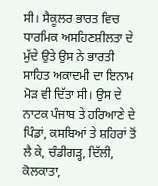ਸੀ। ਸੈਕੂਲਰ ਭਾਰਤ ਵਿਚ ਧਾਰਮਿਕ ਅਸਹਿਣਸ਼ੀਲਤਾ ਦੇ ਮੁੱਦੇ ਉਤੇ ਉਸ ਨੇ ਭਾਰਤੀ ਸਾਹਿਤ ਅਕਾਦਮੀ ਦਾ ਇਨਾਮ ਮੋੜ ਵੀ ਦਿੱਤਾ ਸੀ। ਉਸ ਦੇ ਨਾਟਕ ਪੰਜਾਬ ਤੇ ਹਰਿਆਣੇ ਦੇ ਪਿੰਡਾਂ, ਕਸਬਿਆਂ ਤੇ ਸ਼ਹਿਰਾਂ ਤੋਂ ਲੈ ਕੇ, ਚੰਡੀਗੜ੍ਹ, ਦਿੱਲੀ, ਕੋਲਕਾਤਾ,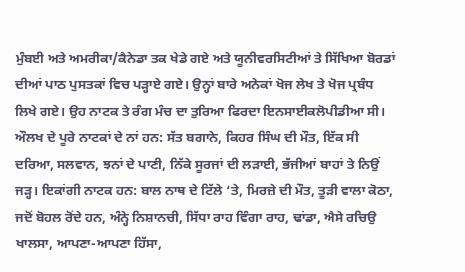ਮੁੰਬਈ ਅਤੇ ਅਮਰੀਕਾ/ਕੈਨੇਡਾ ਤਕ ਖੇਡੇ ਗਏ ਅਤੇ ਯੂਨੀਵਰਸਿਟੀਆਂ ਤੇ ਸਿੱਖਿਆ ਬੋਰਡਾਂ ਦੀਆਂ ਪਾਠ ਪੁਸਤਕਾਂ ਵਿਚ ਪੜ੍ਹਾਏ ਗਏ। ਉਨ੍ਹਾਂ ਬਾਰੇ ਅਨੇਕਾਂ ਖੋਜ ਲੇਖ ਤੇ ਖੋਜ ਪ੍ਰਬੰਧ ਲਿਖੇ ਗਏ। ਉਹ ਨਾਟਕ ਤੇ ਰੰਗ ਮੰਚ ਦਾ ਤੁਰਿਆ ਫਿਰਦਾ ਇਨਸਾਈਕਲੋਪੀਡੀਆ ਸੀ।
ਔਲਖ ਦੇ ਪੂਰੇ ਨਾਟਕਾਂ ਦੇ ਨਾਂ ਹਨ: ਸੱਤ ਬਗਾਨੇ, ਕਿਹਰ ਸਿੰਘ ਦੀ ਮੌਤ, ਇੱਕ ਸੀ ਦਰਿਆ, ਸਲਵਾਨ, ਝਨਾਂ ਦੇ ਪਾਣੀ, ਨਿੱਕੇ ਸੂਰਜਾਂ ਦੀ ਲੜਾਈ, ਭੱਜੀਆਂ ਬਾਹਾਂ ਤੇ ਨਿਉਂ ਜੜ੍ਹ। ਇਕਾਂਗੀ ਨਾਟਕ ਹਨ: ਬਾਲ ਨਾਥ ਦੇ ਟਿੱਲੇ ‘ਤੇ, ਮਿਰਜ਼ੇ ਦੀ ਮੌਤ, ਤੂੜੀ ਵਾਲਾ ਕੋਠਾ, ਜਦੋਂ ਬੋਹਲ ਰੋਂਦੇ ਹਨ, ਅੰਨ੍ਹੇ ਨਿਸ਼ਾਨਚੀ, ਸਿੱਧਾ ਰਾਹ ਵਿੰਗਾ ਰਾਹ, ਢਾਂਡਾ, ਐਸੇ ਰਚਿਉ ਖਾਲਸਾ, ਆਪਣਾ-ਆਪਣਾ ਹਿੱਸਾ,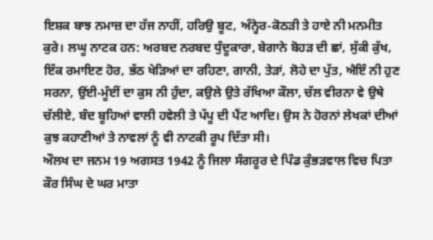ਇਸ਼ਕ ਬਾਝ ਨਮਾਜ਼ ਦਾ ਹੱਜ ਨਾਹੀਂ, ਹਰਿਉ ਬੂਟ, ਅੰਨ੍ਹੇਰ-ਕੋਠੜੀ ਤੇ ਹਾਏ ਨੀ ਮਨਮੀਤ ਕੁਰੇ। ਲਘੂ ਨਾਟਕ ਹਨ: ਅਰਬਦ ਨਰਬਦ ਧੁੰਦੂਕਾਰਾ, ਬੇਗਾਨੇ ਬੋਹੜ ਦੀ ਛਾਂ, ਸੁੱਕੀ ਕੁੱਖ, ਇੱਕ ਰਮਾਇਣ ਹੋਰ, ਭੱਠ ਖੇੜਿਆਂ ਦਾ ਰਹਿਣਾ, ਗਾਨੀ, ਤੇੜਾਂ, ਲੋਹੇ ਦਾ ਪੁੱਤ, ਐਇੰ ਨੀ ਹੁਣ ਸਰਨਾ, ਉਂਈ-ਮੂੰਈਂ ਦਾ ਕੁਸ ਨੀ ਹੁੰਦਾ, ਕਉਲੇ ਉਤੇ ਰੱਖਿਆ ਕੌਲਾ, ਚੱਲ ਵੀਰਨਾ ਵੇ ਉਥੇ ਚੱਲੀਏ, ਬੰਦ ਬੂਹਿਆਂ ਵਾਲੀ ਹਵੇਲੀ ਤੇ ਪੱਪੂ ਦੀ ਪੈਂਟ ਆਦਿ। ਉਸ ਨੇ ਹੋਰਨਾਂ ਲੇਖਕਾਂ ਦੀਆਂ ਕੁਝ ਕਹਾਣੀਆਂ ਤੇ ਨਾਵਲਾਂ ਨੂੰ ਵੀ ਨਾਟਕੀ ਰੂਪ ਦਿੱਤਾ ਸੀ।
ਔਲਖ ਦਾ ਜਨਮ 19 ਅਗਸਤ 1942 ਨੂੰ ਜਿਲਾ ਸੰਗਰੂਰ ਦੇ ਪਿੰਡ ਕੁੰਭੜਵਾਲ ਵਿਚ ਪਿਤਾ ਕੌਰ ਸਿੰਘ ਦੇ ਘਰ ਮਾਤਾ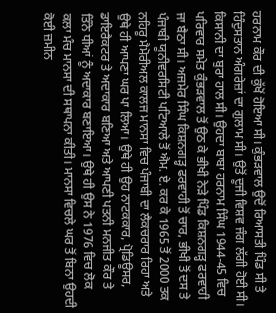ਹਰਨਾਮ ਕੌਰ ਦੀ ਕੁੱਖੋਂ ਹੋਇਆ ਸੀ। ਕੁੰਭੜਵਾਲ ਉਦੋਂ ਰਿਆਸਤੀ ਪਿੰਡ ਸੀ ਤੇ ਹਿੰਦੁਸਤਾਨ ਅੰਗਰੇਜ਼ਾਂ ਦਾ ਗੁਲਾਮ ਸੀ। ਉਤੋਂ ਦੂਜੀ ਵਿਸ਼ਵ ਜੰਗ ਲੱਗੀ ਹੋਈ ਸੀ। ਕਿਸਾਨੀ ਦਾ ਬੁਰਾ ਹਾਲ ਸੀ। ਉਹਦਾ ਬਾਬਾ ਹਰਨਾਮ ਸਿੰਘ 1944-45 ਵਿਚ ਪਰਿਵਾਰ ਸਮੇਤ ਕੁੰਭੜਵਾਲ ਤੋਂ ਉਠ ਕੇ ਭੀਖੀ ਨੇੜੇ ਪਿੰਡ ਕਿਸ਼ਨਗੜ੍ਹ ਫਰਵਾਹੀ ਜਾ ਬੈਠਾ ਸੀ। ਅਜਮੇਰ ਸਿੰਘ ਕਿਸ਼ਨਗੜ੍ਹ ਫਰਵਾਹੀ ਤੋਂ ਚਾਰ, ਭੀਖੀ ਤੋਂ ਦਸ ਤੇ ਪੰਜਾਬੀ ਯੂਨੀਵਰਸਿਟੀ ਪਟਿਆਲੇ ਤੋਂ ਐਮ. ਏ. ਕਰ ਕੇ 1965 ਤੋਂ 2000 ਤਕ ਨਹਿਰੂ ਮੈਮੋਰੀਅਲ ਕਾਲਜ ਮਾਨਸਾ ਵਿਚ ਪੰਜਾਬੀ ਦਾ ਲੈਕਚਰਾਰ ਰਿਹਾ ਅਤੇ ਉਥੇ ਹੀ ਆਪਣਾ ਘਰ ਪਾ ਲਿਆ। ਉਥੇ ਹੀ ਉਹ ਨਾਟਕਕਾਰ, ਪ੍ਰੋਡਿਊਸਰ, ਡਾਇਰੈਕਟਰ ਤੇ ਅਦਾਕਾਰ ਬਣਿਆ ਅਤੇ ਆਪਣੀ ਪਤਨੀ ਮਨਜੀਤ ਕੌਰ ਤੇ ਤਿੰਨੇ ਧੀਆਂ ਨੂੰ ਅਦਾਕਾਰ ਬਣਾਇਆ। ਉਥੇ ਹੀ ਉਸ ਨੇ 1976 ਵਿਚ ਲੋਕ ਕਲਾ ਮੰਚ ਮਾਨਸਾ ਦੀ ਸਥਾਪਨਾ ਕੀਤੀ। ਮਾਨਸਾ ਵਿਚਲੇ ਘਰ ਤੋਂ ਬਿਨਾ ਉਹਦੀ ਕੋਈ ਜ਼ਮੀਨ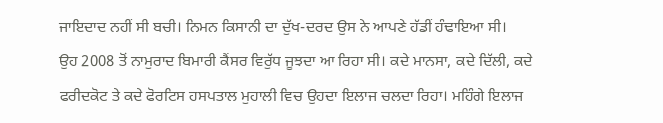ਜਾਇਦਾਦ ਨਹੀਂ ਸੀ ਬਚੀ। ਨਿਮਨ ਕਿਸਾਨੀ ਦਾ ਦੁੱਖ-ਦਰਦ ਉਸ ਨੇ ਆਪਣੇ ਹੱਡੀਂ ਹੰਢਾਇਆ ਸੀ।
ਉਹ 2008 ਤੋਂ ਨਾਮੁਰਾਦ ਬਿਮਾਰੀ ਕੈਂਸਰ ਵਿਰੁੱਧ ਜੂਝਦਾ ਆ ਰਿਹਾ ਸੀ। ਕਦੇ ਮਾਨਸਾ, ਕਦੇ ਦਿੱਲੀ, ਕਦੇ ਫਰੀਦਕੋਟ ਤੇ ਕਦੇ ਫੋਰਟਿਸ ਹਸਪਤਾਲ ਮੁਹਾਲੀ ਵਿਚ ਉਹਦਾ ਇਲਾਜ ਚਲਦਾ ਰਿਹਾ। ਮਹਿੰਗੇ ਇਲਾਜ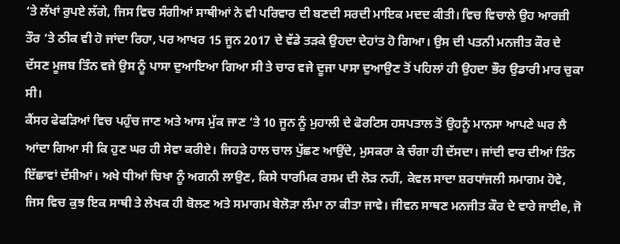‘ਤੇ ਲੱਖਾਂ ਰੁਪਏ ਲੱਗੇ, ਜਿਸ ਵਿਚ ਸੰਗੀਆਂ ਸਾਥੀਆਂ ਨੇ ਵੀ ਪਰਿਵਾਰ ਦੀ ਬਣਦੀ ਸਰਦੀ ਮਾਇਕ ਮਦਦ ਕੀਤੀ। ਵਿਚ ਵਿਚਾਲੇ ਉਹ ਆਰਜ਼ੀ ਤੌਰ ‘ਤੇ ਠੀਕ ਵੀ ਹੋ ਜਾਂਦਾ ਰਿਹਾ, ਪਰ ਆਖਰ 15 ਜੂਨ 2017 ਦੇ ਵੱਡੇ ਤੜਕੇ ਉਹਦਾ ਦੇਹਾਂਤ ਹੋ ਗਿਆ। ਉਸ ਦੀ ਪਤਨੀ ਮਨਜੀਤ ਕੌਰ ਦੇ ਦੱਸਣ ਮੂਜਬ ਤਿੰਨ ਵਜੇ ਉਸ ਨੂੰ ਪਾਸਾ ਦੁਆਇਆ ਗਿਆ ਸੀ ਤੇ ਚਾਰ ਵਜੇ ਦੂਜਾ ਪਾਸਾ ਦੁਆਉਣ ਤੋਂ ਪਹਿਲਾਂ ਹੀ ਉਹਦਾ ਭੌਰ ਉਡਾਰੀ ਮਾਰ ਚੁਕਾ ਸੀ।
ਕੈਂਸਰ ਫੇਫੜਿਆਂ ਵਿਚ ਪਹੁੰਚ ਜਾਣ ਅਤੇ ਆਸ ਮੁੱਕ ਜਾਣ ‘ਤੇ 10 ਜੂਨ ਨੂੰ ਮੁਹਾਲੀ ਦੇ ਫੋਰਟਿਸ ਹਸਪਤਾਲ ਤੋਂ ਉਹਨੂੰ ਮਾਨਸਾ ਆਪਣੇ ਘਰ ਲੈ ਆਂਦਾ ਗਿਆ ਸੀ ਕਿ ਹੁਣ ਘਰ ਹੀ ਸੇਵਾ ਕਰੀਏ। ਜਿਹੜੇ ਹਾਲ ਚਾਲ ਪੁੱਛਣ ਆਉਂਦੇ, ਮੁਸਕਰਾ ਕੇ ਚੰਗਾ ਹੀ ਦੱਸਦਾ। ਜਾਂਦੀ ਵਾਰ ਦੀਆਂ ਤਿੰਨ ਇੱਛਾਵਾਂ ਦੱਸੀਆਂ। ਅਖੇ ਧੀਆਂ ਚਿਖਾ ਨੂੰ ਅਗਨੀ ਲਾਉਣ, ਕਿਸੇ ਧਾਰਮਿਕ ਰਸਮ ਦੀ ਲੋੜ ਨਹੀਂ, ਕੇਵਲ ਸਾਦਾ ਸ਼ਰਧਾਂਜਲੀ ਸਮਾਗਮ ਹੋਵੇ, ਜਿਸ ਵਿਚ ਕੁਝ ਇਕ ਸਾਥੀ ਤੇ ਲੇਖਕ ਹੀ ਬੋਲਣ ਅਤੇ ਸਮਾਗਮ ਬੇਲੋੜਾ ਲੰਮਾ ਨਾ ਕੀਤਾ ਜਾਵੇ। ਜੀਵਨ ਸਾਥਣ ਮਨਜੀਤ ਕੌਰ ਦੇ ਵਾਰੇ ਜਾਈe, ਜੋ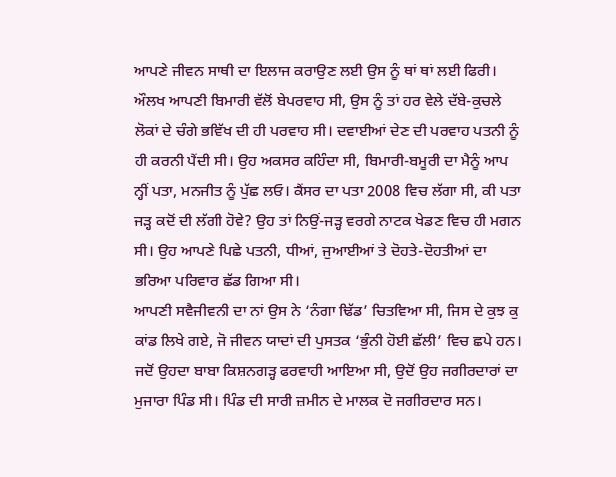ਆਪਣੇ ਜੀਵਨ ਸਾਥੀ ਦਾ ਇਲਾਜ ਕਰਾਉਣ ਲਈ ਉਸ ਨੂੰ ਥਾਂ ਥਾਂ ਲਈ ਫਿਰੀ।
ਔਲਖ ਆਪਣੀ ਬਿਮਾਰੀ ਵੱਲੋਂ ਬੇਪਰਵਾਹ ਸੀ, ਉਸ ਨੂੰ ਤਾਂ ਹਰ ਵੇਲੇ ਦੱਬੇ-ਕੁਚਲੇ ਲੋਕਾਂ ਦੇ ਚੰਗੇ ਭਵਿੱਖ ਦੀ ਹੀ ਪਰਵਾਹ ਸੀ। ਦਵਾਈਆਂ ਦੇਣ ਦੀ ਪਰਵਾਹ ਪਤਨੀ ਨੂੰ ਹੀ ਕਰਨੀ ਪੈਂਦੀ ਸੀ। ਉਹ ਅਕਸਰ ਕਹਿੰਦਾ ਸੀ, ਬਿਮਾਰੀ-ਬਮੂਰੀ ਦਾ ਮੈਨੂੰ ਆਪ ਨ੍ਹੀਂ ਪਤਾ, ਮਨਜੀਤ ਨੂੰ ਪੁੱਛ ਲਓ। ਕੈਂਸਰ ਦਾ ਪਤਾ 2008 ਵਿਚ ਲੱਗਾ ਸੀ, ਕੀ ਪਤਾ ਜੜ੍ਹ ਕਦੋਂ ਦੀ ਲੱਗੀ ਹੋਵੇ? ਉਹ ਤਾਂ ਨਿਉਂ-ਜੜ੍ਹ ਵਰਗੇ ਨਾਟਕ ਖੇਡਣ ਵਿਚ ਹੀ ਮਗਨ ਸੀ। ਉਹ ਆਪਣੇ ਪਿਛੇ ਪਤਨੀ, ਧੀਆਂ, ਜੁਆਈਆਂ ਤੇ ਦੋਹਤੇ-ਦੋਹਤੀਆਂ ਦਾ ਭਰਿਆ ਪਰਿਵਾਰ ਛੱਡ ਗਿਆ ਸੀ।
ਆਪਣੀ ਸਵੈਜੀਵਨੀ ਦਾ ਨਾਂ ਉਸ ਨੇ ‘ਨੰਗਾ ਢਿੱਡ’ ਚਿਤਵਿਆ ਸੀ, ਜਿਸ ਦੇ ਕੁਝ ਕੁ ਕਾਂਡ ਲਿਖੇ ਗਏ, ਜੋ ਜੀਵਨ ਯਾਦਾਂ ਦੀ ਪੁਸਤਕ ‘ਭੁੰਨੀ ਹੋਈ ਛੱਲੀ’ ਵਿਚ ਛਪੇ ਹਨ। ਜਦੋਂ ਉਹਦਾ ਬਾਬਾ ਕਿਸ਼ਨਗੜ੍ਹ ਫਰਵਾਹੀ ਆਇਆ ਸੀ, ਉਦੋਂ ਉਹ ਜਗੀਰਦਾਰਾਂ ਦਾ ਮੁਜਾਰਾ ਪਿੰਡ ਸੀ। ਪਿੰਡ ਦੀ ਸਾਰੀ ਜ਼ਮੀਨ ਦੇ ਮਾਲਕ ਦੋ ਜਗੀਰਦਾਰ ਸਨ।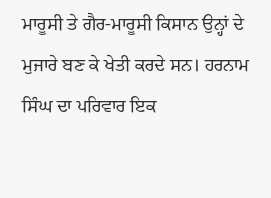ਮਾਰੂਸੀ ਤੇ ਗੈਰ-ਮਾਰੂਸੀ ਕਿਸਾਨ ਉਨ੍ਹਾਂ ਦੇ ਮੁਜਾਰੇ ਬਣ ਕੇ ਖੇਤੀ ਕਰਦੇ ਸਨ। ਹਰਨਾਮ ਸਿੰਘ ਦਾ ਪਰਿਵਾਰ ਇਕ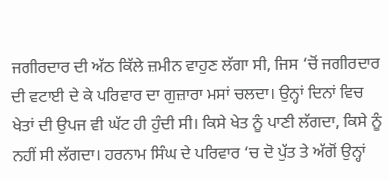ਜਗੀਰਦਾਰ ਦੀ ਅੱਠ ਕਿੱਲੇ ਜ਼ਮੀਨ ਵਾਹੁਣ ਲੱਗਾ ਸੀ, ਜਿਸ ‘ਚੋਂ ਜਗੀਰਦਾਰ ਦੀ ਵਟਾਈ ਦੇ ਕੇ ਪਰਿਵਾਰ ਦਾ ਗੁਜ਼ਾਰਾ ਮਸਾਂ ਚਲਦਾ। ਉਨ੍ਹਾਂ ਦਿਨਾਂ ਵਿਚ ਖੇਤਾਂ ਦੀ ਉਪਜ ਵੀ ਘੱਟ ਹੀ ਹੁੰਦੀ ਸੀ। ਕਿਸੇ ਖੇਤ ਨੂੰ ਪਾਣੀ ਲੱਗਦਾ, ਕਿਸੇ ਨੂੰ ਨਹੀਂ ਸੀ ਲੱਗਦਾ। ਹਰਨਾਮ ਸਿੰਘ ਦੇ ਪਰਿਵਾਰ ‘ਚ ਦੋ ਪੁੱਤ ਤੇ ਅੱਗੋਂ ਉਨ੍ਹਾਂ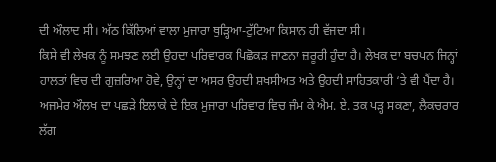ਦੀ ਔਲਾਦ ਸੀ। ਅੱਠ ਕਿੱਲਿਆਂ ਵਾਲਾ ਮੁਜਾਰਾ ਥੁੜ੍ਹਿਆ-ਟੁੱਟਿਆ ਕਿਸਾਨ ਹੀ ਵੱਜਦਾ ਸੀ।
ਕਿਸੇ ਵੀ ਲੇਖਕ ਨੂੰ ਸਮਝਣ ਲਈ ਉਹਦਾ ਪਰਿਵਾਰਕ ਪਿਛੋਕੜ ਜਾਣਨਾ ਜ਼ਰੂਰੀ ਹੁੰਦਾ ਹੈ। ਲੇਖਕ ਦਾ ਬਚਪਨ ਜਿਨ੍ਹਾਂ ਹਾਲਤਾਂ ਵਿਚ ਦੀ ਗੁਜ਼ਰਿਆ ਹੋਵੇ, ਉਨ੍ਹਾਂ ਦਾ ਅਸਰ ਉਹਦੀ ਸ਼ਖਸੀਅਤ ਅਤੇ ਉਹਦੀ ਸਾਹਿਤਕਾਰੀ ‘ਤੇ ਵੀ ਪੈਂਦਾ ਹੈ। ਅਜਮੇਰ ਔਲਖ ਦਾ ਪਛੜੇ ਇਲਾਕੇ ਦੇ ਇਕ ਮੁਜਾਰਾ ਪਰਿਵਾਰ ਵਿਚ ਜੰਮ ਕੇ ਐਮ. ਏ. ਤਕ ਪੜ੍ਹ ਸਕਣਾ, ਲੈਕਚਰਾਰ ਲੱਗ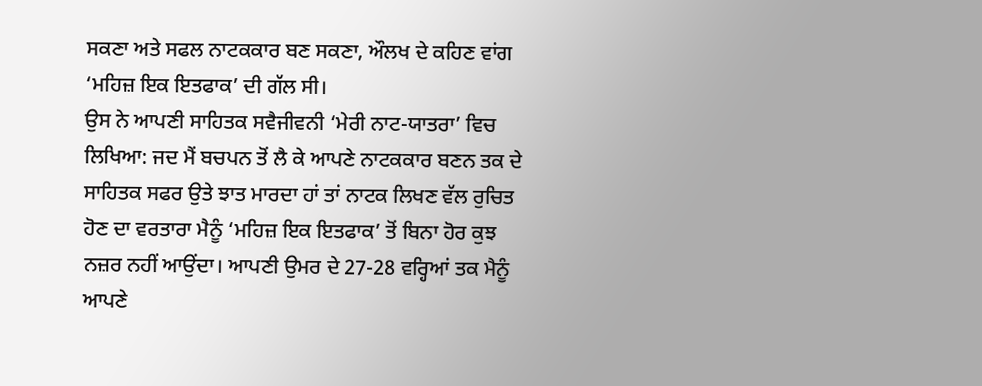ਸਕਣਾ ਅਤੇ ਸਫਲ ਨਾਟਕਕਾਰ ਬਣ ਸਕਣਾ, ਔਲਖ ਦੇ ਕਹਿਣ ਵਾਂਗ ‘ਮਹਿਜ਼ ਇਕ ਇਤਫਾਕ’ ਦੀ ਗੱਲ ਸੀ।
ਉਸ ਨੇ ਆਪਣੀ ਸਾਹਿਤਕ ਸਵੈਜੀਵਨੀ ‘ਮੇਰੀ ਨਾਟ-ਯਾਤਰਾ’ ਵਿਚ ਲਿਖਿਆ: ਜਦ ਮੈਂ ਬਚਪਨ ਤੋਂ ਲੈ ਕੇ ਆਪਣੇ ਨਾਟਕਕਾਰ ਬਣਨ ਤਕ ਦੇ ਸਾਹਿਤਕ ਸਫਰ ਉਤੇ ਝਾਤ ਮਾਰਦਾ ਹਾਂ ਤਾਂ ਨਾਟਕ ਲਿਖਣ ਵੱਲ ਰੁਚਿਤ ਹੋਣ ਦਾ ਵਰਤਾਰਾ ਮੈਨੂੰ ‘ਮਹਿਜ਼ ਇਕ ਇਤਫਾਕ’ ਤੋਂ ਬਿਨਾ ਹੋਰ ਕੁਝ ਨਜ਼ਰ ਨਹੀਂ ਆਉਂਦਾ। ਆਪਣੀ ਉਮਰ ਦੇ 27-28 ਵਰ੍ਹਿਆਂ ਤਕ ਮੈਨੂੰ ਆਪਣੇ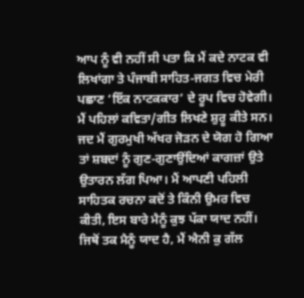ਆਪ ਨੂੰ ਵੀ ਨਹੀਂ ਸੀ ਪਤਾ ਕਿ ਮੈਂ ਕਦੇ ਨਾਟਕ ਵੀ ਲਿਖਾਂਗਾ ਤੇ ਪੰਜਾਬੀ ਸਾਹਿਤ-ਜਗਤ ਵਿਚ ਮੇਰੀ ਪਛਾਣ ‘ਇੱਕ ਨਾਟਕਕਾਰ’ ਦੇ ਰੂਪ ਵਿਚ ਹੋਵੇਗੀ। ਮੈਂ ਪਹਿਲਾਂ ਕਵਿਤਾ/ਗੀਤ ਲਿਖਣੇ ਸ਼ੁਰੂ ਕੀਤੇ ਸਨ। ਜਦ ਮੈਂ ਗੁਰਮੁਖੀ ਅੱਖਰ ਜੋੜਨ ਦੇ ਯੋਗ ਹੋ ਗਿਆ ਤਾਂ ਸ਼ਬਦਾਂ ਨੂੰ ਗੁਣ-ਗੁਣਾਉਂਦਿਆਂ ਕਾਗਜ਼ਾਂ ਉਤੇ ਉਤਾਰਨ ਲੱਗ ਪਿਆ। ਮੈਂ ਆਪਣੀ ਪਹਿਲੀ ਸਾਹਿਤਕ ਰਚਨਾ ਕਦੋਂ ਤੇ ਕਿੰਨੀ ਉਮਰ ਵਿਚ ਕੀਤੀ, ਇਸ ਬਾਰੇ ਮੈਨੂੰ ਕੁਝ ਪੱਕਾ ਯਾਦ ਨਹੀਂ। ਜਿਥੋਂ ਤਕ ਮੈਨੂੰ ਯਾਦ ਹੈ, ਮੈਂ ਐਨੀ ਕੁ ਗੱਲ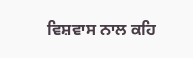ਵਿਸ਼ਵਾਸ ਨਾਲ ਕਹਿ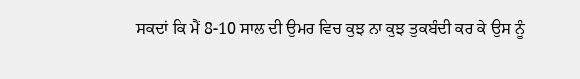ਸਕਦਾਂ ਕਿ ਮੈਂ 8-10 ਸਾਲ ਦੀ ਉਮਰ ਵਿਚ ਕੁਝ ਨਾ ਕੁਝ ਤੁਕਬੰਦੀ ਕਰ ਕੇ ਉਸ ਨੂੰ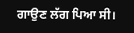ਗਾਉਣ ਲੱਗ ਪਿਆ ਸੀ।